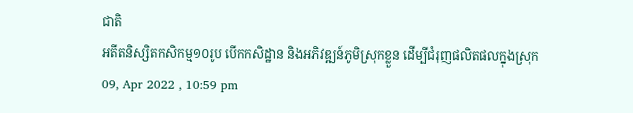ជាតិ
អតីតនិស្សិតកសិកម្ម១០រូប បើកកសិដ្ឋាន និងអភិវឌ្ឍន៍ភូមិស្រុកខ្លួន ដើម្បីជំរុញផលិតផលក្នុងស្រុក
09, Apr 2022 , 10:59 pm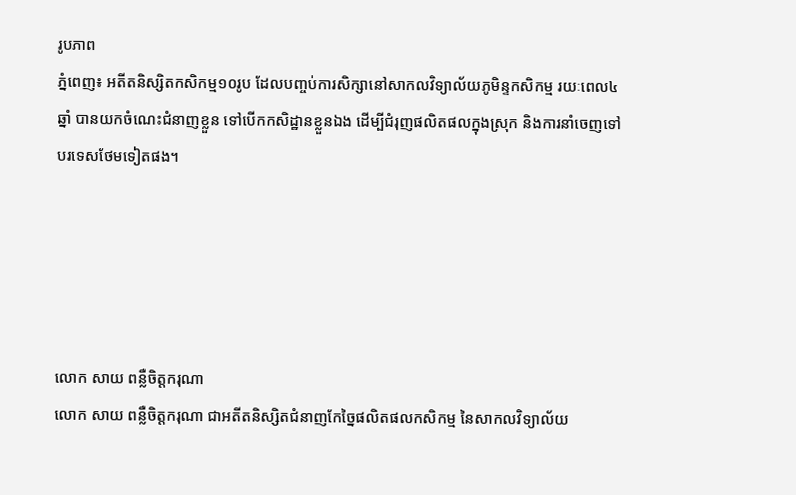រូបភាព
ភ្នំពេញ៖ អតីតនិស្សិតកសិកម្ម១០រូប ដែលបញ្ចប់ការសិក្សានៅសាកលវិទ្យាល័យភូមិន្ទកសិកម្ម រយៈពេល៤ឆ្នាំ បានយកចំណេះជំនាញខ្លួន ទៅបើកកសិដ្ឋានខ្លួនឯង ដើម្បីជំរុញផលិតផលក្នុងស្រុក និងការនាំចេញទៅបរទេសថែមទៀតផង។





លោក សាយ ពន្លឺចិត្តករុណា
លោក សាយ ពន្លឺចិត្តករុណា ជាអតីតនិស្សិតជំនាញកែច្នៃផលិតផលកសិកម្ម នៃសាកលវិទ្យាល័យ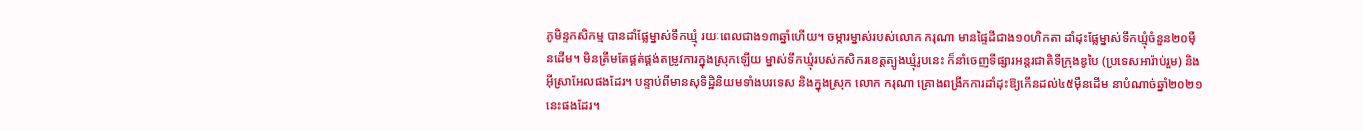ភូមិន្ទកសិកម្ម បានដាំផ្លែម្នាស់ទឹកឃ្មុំ រយៈពេលជាង១៣ឆ្នាំហើយ។ ចម្ការម្នាស់របស់លោក ករុណា មានផ្ទៃដីជាង១០ហិកតា ដាំដុះផ្លែម្នាស់ទឹកឃ្មុំចំនួន២០ម៉ឺនដើម។ មិនត្រឹមតែផ្គត់ផ្គង់តម្រូវការក្នុងស្រុកឡើយ ម្នាស់ទឹកឃ្មុំរបស់កសិករខេត្តត្បូងឃ្មុំរូបនេះ ក៏នាំចេញទីផ្សារអន្តរជាតិទីក្រុងឌូបៃ (ប្រទេសអារ៉ាប់រួម) និងអ៊ីស្រាអែលផងដែរ។ បន្ទាប់ពីមានសុទិដ្ឋិនិយមទាំងបរទេស និងក្នុងស្រុក លោក ករុណា គ្រោងពង្រីកការដាំដុះឱ្យកើនដល់៤៥ម៉ឺនដើម នាបំណាច់ឆ្នាំ២០២១នេះផងដែរ។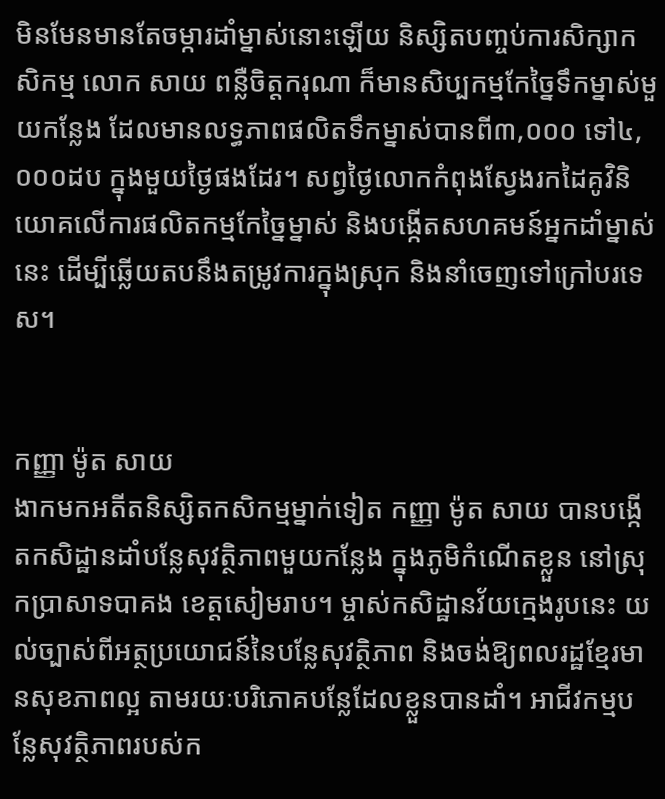មិនមែនមានតែចម្ការដាំម្នាស់នោះឡើយ និស្សិតបញ្ចប់ការសិក្សាកសិកម្ម លោក សាយ ពន្លឺចិត្តករុណា ក៏មានសិប្បកម្មកែច្នៃទឹកម្នាស់មួយកន្លែង ដែលមានលទ្ធភាពផលិតទឹកម្នាស់បានពី៣,០០០ ទៅ៤,០០០ដប ក្នុងមួយថ្ងៃផងដែរ។ សព្វថ្ងៃលោកកំពុងស្វែងរកដៃគូវិនិយោគលើការផលិតកម្មកែច្នៃម្នាស់ និងបង្កើតសហគមន៍អ្នកដាំម្នាស់នេះ ដើម្បីឆ្លើយតបនឹងតម្រូវការក្នុងស្រុក និងនាំចេញទៅក្រៅបរទេស។


កញ្ញា ម៉ូត សាយ
ងាកមកអតីតនិស្សិតកសិកម្មម្នាក់ទៀត កញ្ញា ម៉ូត សាយ បានបង្កើតកសិដ្ឋានដាំបន្លែសុវត្ថិភាពមួយកន្លែង ក្នុងភូមិកំណើតខ្លួន នៅស្រុកប្រាសាទបាគង ខេត្តសៀមរាប។ ម្ចាស់កសិដ្ឋានវ័យក្មេងរូបនេះ យល់ច្បាស់ពីអត្ថប្រយោជន៍នៃបន្លែសុវត្ថិភាព និងចង់ឱ្យពលរដ្ឋខ្មែរមានសុខភាពល្អ តាមរយៈបរិភោគបន្លែដែលខ្លួនបានដាំ។ អាជីវកម្មបន្លែសុវត្ថិភាពរបស់ក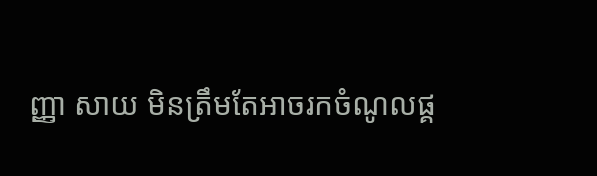ញ្ញា សាយ មិនត្រឹមតែអាចរកចំណូលផ្គ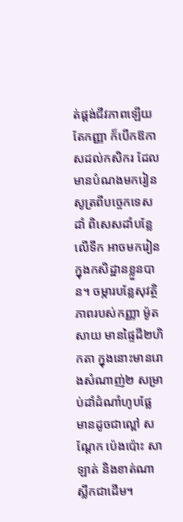ត់ផ្គង់ជីវភាពឡើយ តែកញ្ញា ក៏បើកឱកាសដល់កសិករ ដែលមានបំណងមករៀនសូត្រពីបច្ចេកទេសដាំ ពិសេសដាំបន្លែលើទឹក អាចមករៀនក្នុងកសិដ្ឋានខ្លួនបាន។ ចម្ការបន្លែសុវត្ថិភាពរបស់កញ្ញា ម៉ូត សាយ មានផ្ទៃដី២ហិកតា ក្នុងនោះមានរោងសំណាញ់២ សម្រាប់ដាំដំណាំហូបផ្លែ មានដូចជាល្ពៅ សណ្ដែក ប៉េងប៉ោះ សាឡាត់ និងខាត់ណាស្លឹកជាដើម។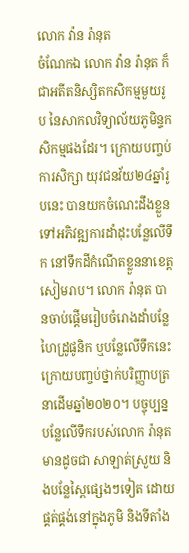លោក វ៉ាន រ៉ានុត
ចំណែកឯ លោក វ៉ាន រ៉ានុត ក៏ជាអតីតនិស្សិតកសិកម្មមួយរូប នៃសាកលវិទ្យាល័យភូមិន្ទកសិកម្មផងដែរ។ ក្រោយបញ្ចប់ការសិក្សា យុវជនវ័យ២៤ឆ្នាំរូបនេះ បានយកចំណេះដឹងខ្លួនទៅអភិវឌ្ឍការដាំដុះបន្លែលើទឹក នៅទឹកដីកំណើតខ្លួននាខេត្តសៀមរាប។ លោក រ៉ានុត បានចាប់ផ្ដើមរៀបចំរោងដាំបន្លែហៃដ្រូផូនិក ឬបន្លែលើទឹកនេះ ក្រោយបញ្ចប់ថ្នាក់បរិញ្ញាបត្រ នាដើមឆ្នាំ២០២០។ បច្ចុប្បន្ន បន្លែលើទឹករបស់លោក រ៉ានុត មានដូចជា សាឡាត់ស្រួយ និងបន្លែស្ពៃផ្សេងៗទៀត ដោយផ្គត់ផ្គង់នៅក្នុងភូមិ និងទីតាំង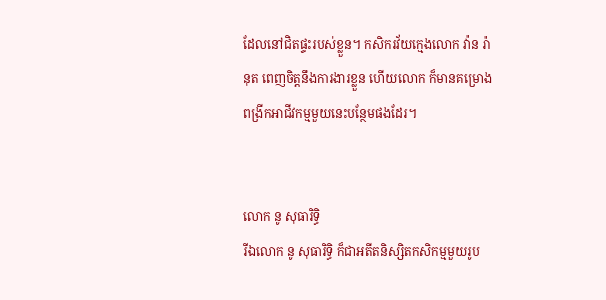ដែលនៅជិតផ្ទះរបស់ខ្លួន។ កសិករវ័យក្មេងលោក វ៉ាន រ៉ានុត ពេញចិត្តនឹងការងារខ្លួន ហើយលោក ក៏មានគម្រោងពង្រីកអាជីវកម្មមួយនេះបន្ថែមផងដែរ។


លោក នូ សុធារិទ្ធិ
រីឯលោក នូ សុធារិទ្ធិ ក៏ជាអតីតនិស្សិតកសិកម្មមួយរូប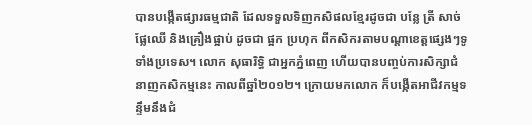បានបង្កើតផ្សារធម្មជាតិ ដែលទទួលទិញកសិផលខ្មែរដូចជា បន្លែ ត្រី សាច់ ផ្លែឈើ និងគ្រឿងផ្អាប់ ដូចជា ផ្អក ប្រហុក ពីកសិករតាមបណ្ដាខេត្តផ្សេងៗទូទាំងប្រទេស។ លោក សុធារិទ្ធិ ជាអ្នកភ្នំពេញ ហើយបានបញ្ចប់ការសិក្សាជំនាញកសិកម្មនេះ កាលពីឆ្នាំ២០១២។ ក្រោយមកលោក ក៏បង្កើតអាជីវកម្មទន្ទឹមនឹងជំ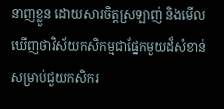នាញខ្លួន ដោយសារចិត្តស្រឡាញ់ និងមើលឃើញថាវិស័យកសិកម្មជាផ្នែកមួយដ៏សំខាន់ សម្រាប់ជួយកសិករ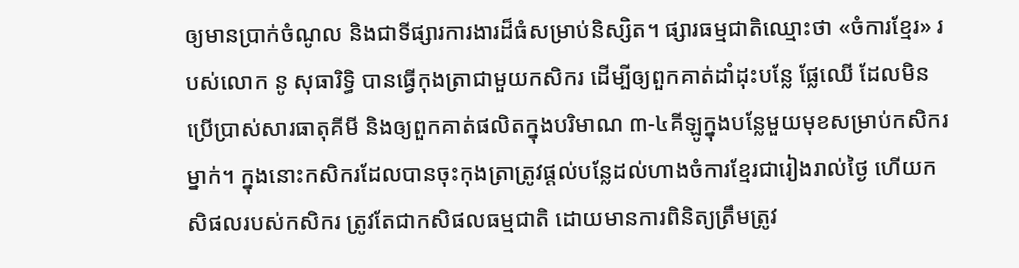ឲ្យមានប្រាក់ចំណូល និងជាទីផ្សារការងារដ៏ធំសម្រាប់និស្សិត។ ផ្សារធម្មជាតិឈ្មោះថា «ចំការខ្មែរ» របស់លោក នូ សុធារិទ្ធិ បានធ្វើកុងត្រាជាមួយកសិករ ដើម្បីឲ្យពួកគាត់ដាំដុះបន្លែ ផ្លែឈើ ដែលមិនប្រើប្រាស់សារធាតុគីមី និងឲ្យពួកគាត់ផលិតក្នុងបរិមាណ ៣-៤គីឡូក្នុងបន្លែមួយមុខសម្រាប់កសិករម្នាក់។ ក្នុងនោះកសិករដែលបានចុះកុងត្រាត្រូវផ្ដល់បន្លែដល់ហាងចំការខ្មែរជារៀងរាល់ថ្ងៃ ហើយកសិផលរបស់កសិករ ត្រូវតែជាកសិផលធម្មជាតិ ដោយមានការពិនិត្យត្រឹមត្រូវ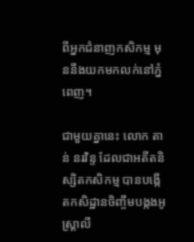ពីអ្នកជំនាញកសិកម្ម មុននឹងយកមកលក់នៅភ្នំពេញ។

ជាមួយគ្នានេះ លោក តាន់ នរវិន្ទ ដែលជាអតីតនិស្សិតកសិកម្ម បានបង្កើតកសិដ្ឋានចិញ្ចឹមបង្កងអូស្រ្តាលី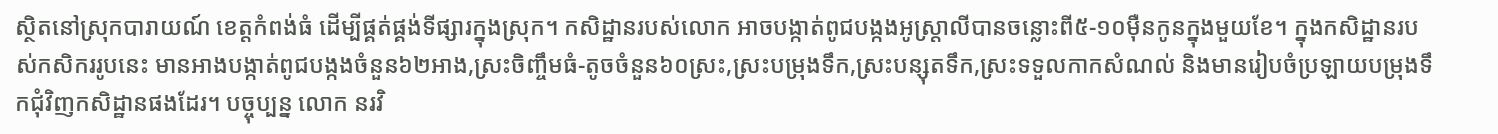ស្ថិតនៅស្រុកបារាយណ៍ ខេត្តកំពង់ធំ ដើម្បីផ្គត់ផ្គង់ទីផ្សារក្នុងស្រុក។ កសិដ្ឋានរបស់លោក អាចបង្កាត់ពូជបង្កងអូស្រ្តាលីបានចន្លោះពី៥-១០ម៉ឺនកូនក្នុងមួយខែ។ ក្នុងកសិដ្ឋានរបស់កសិកររូបនេះ មានអាងបង្កាត់ពូជបង្កងចំនួន៦២អាង,ស្រះចិញ្ចឹមធំ-តូចចំនួន៦០ស្រះ,ស្រះបម្រុងទឹក,ស្រះបន្សុតទឹក,ស្រះទទួលកាកសំណល់ និងមានរៀបចំប្រឡាយបម្រុងទឹកជុំវិញកសិដ្ឋានផងដែរ។ បច្ចុប្បន្ន លោក នរវិ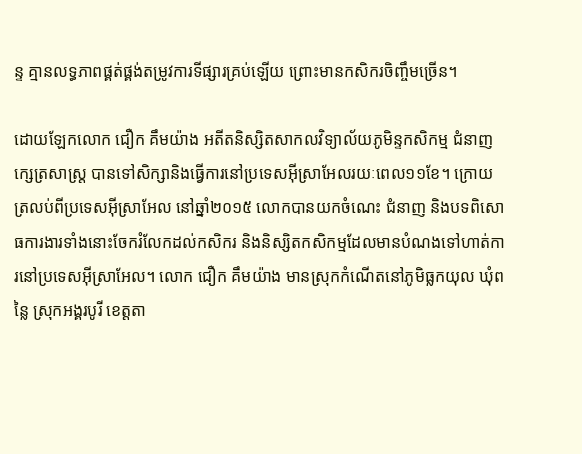ន្ទ គ្មានលទ្ធភាពផ្គត់ផ្គង់តម្រូវការទីផ្សារគ្រប់ឡើយ ព្រោះមានកសិករចិញ្ចឹមច្រើន។

ដោយឡែកលោក ជឿក គឹមយ៉ាង អតីតនិស្សិតសាកលវិទ្យាល័យភូមិន្ទកសិកម្ម ជំនាញក្សេត្រសាស្រ្ត បានទៅសិក្សានិងធ្វើការនៅប្រទេសអ៊ីស្រាអែលរយៈពេល១១ខែ។ ក្រោយត្រលប់ពីប្រទេសអ៊ីស្រាអែល នៅឆ្នាំ២០១៥ លោកបានយកចំណេះ ជំនាញ និងបទពិសោធការងារទាំងនោះចែករំលែកដល់កសិករ និងនិស្សិតកសិកម្មដែលមានបំណងទៅហាត់ការនៅប្រទេសអ៊ីស្រាអែល។ លោក ជឿក គឹមយ៉ាង មានស្រុកកំណើតនៅភូមិធ្លកយុល ឃុំពន្លៃ ស្រុកអង្គរបូរី ខេត្តតា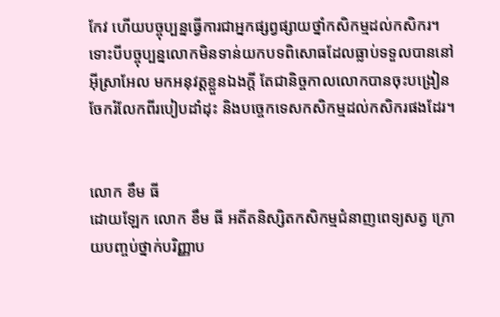កែវ ហើយបច្ចុប្បន្នធ្វើការជាអ្នកផ្សព្វផ្សាយថ្នាំកសិកម្មដល់កសិករ។ ទោះបីបច្ចុប្បន្នលោកមិនទាន់យកបទពិសោធដែលធ្លាប់ទទួលបាននៅអ៊ីស្រាអែល មកអនុវត្តខ្លួនឯងក្តី តែជានិច្ចកាលលោកបានចុះបង្រៀន ចែករំលែកពីរបៀបដាំដុះ និងបច្ចេកទេសកសិកម្មដល់កសិករផងដែរ។


លោក ខឹម ធី
ដោយឡែក លោក ខឹម ធី អតីតនិស្សិតកសិកម្មជំនាញពេទ្យសត្វ ក្រោយបញ្ចប់ថ្នាក់បរិញ្ញាប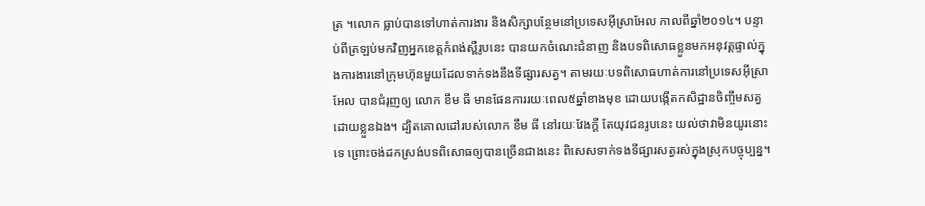ត្រ ។លោក ធ្លាប់បានទៅហាត់ការងារ និងសិក្សាបន្ថែមនៅប្រទេសអ៊ីស្រាអែល កាលពីឆ្នាំ២០១៤។ បន្ទាប់ពីត្រឡប់មកវិញអ្នកខេត្តកំពង់ស្ពឺរូបនេះ បានយកចំណេះជំនាញ និងបទពិសោធខ្លួនមកអនុវត្តផ្ទាល់ក្នុងការងារនៅក្រុមហ៊ុនមួយដែលទាក់ទងនឹងទីផ្សារសត្វ។ តាមរយៈបទពិសោធហាត់ការនៅប្រទេសអ៊ីស្រាអែល បានជំរុញឲ្យ លោក ខឹម ធី មានផែនការរយៈពេល៥ឆ្នាំខាងមុខ ដោយបង្កើតកសិដ្ឋានចិញ្ចឹមសត្វដោយខ្លួនឯង។ ដ្បិតគោលដៅរបស់លោក ខឹម ធី នៅរយៈវែងក្តី តែយុវជនរូបនេះ យល់ថាវាមិនយូរនោះទេ ព្រោះចង់ដកស្រង់បទពិសោធឲ្យបានច្រើនជាងនេះ ពិសេសទាក់ទងទីផ្សារសត្វរស់ក្នុងស្រុកបច្ចុប្បន្ន។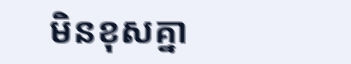មិនខុសគ្នា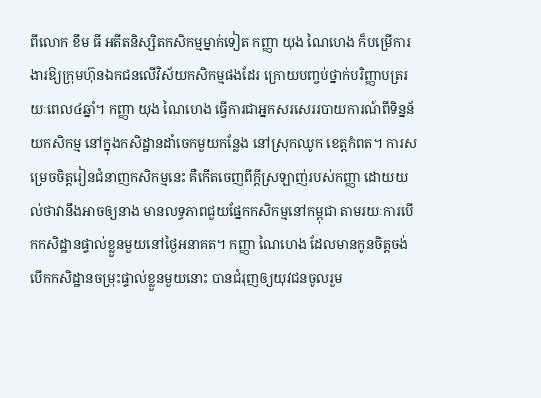ពីលោក ខឹម ធី អតីតនិស្សិតកសិកម្មម្នាក់ទៀត កញ្ញា យុង ណៃហេង ក៏បម្រើការងារឱ្យក្រុមហ៊ុនឯកជនលើវិស័យកសិកម្មផងដែរ ក្រោយបញ្ចប់ថ្នាក់បរិញ្ញាបត្ររយៈពេល៤ឆ្នាំ។ កញ្ញា យុង ណៃហេង ធ្វើការជាអ្នកសរសេររបាយការណ៍ពីទិន្នន័យកសិកម្ម នៅក្នុងកសិដ្ឋានដាំចេកមួយកន្លែង នៅស្រុកឈូក ខេត្តកំពត។ ការសម្រេចចិត្តរៀនជំនាញកសិកម្មនេះ គឺកើតចេញពីក្ដីស្រឡាញ់របស់កញ្ញា ដោយយល់ថាវានឹងអាចឲ្យនាង មានលទ្ធភាពជួយផ្នែកកសិកម្មនៅកម្ពុជា តាមរយៈការបើកកសិដ្ឋានផ្ទាល់ខ្លួនមួយនៅថ្ងៃអនាគត។ កញ្ញា ណៃហេង ដែលមានកូនចិត្តចង់បើកកសិដ្ឋានចម្រុះផ្ទាល់ខ្លួនមួយនោះ បានជំរុញឲ្យយុវជនចូលរួម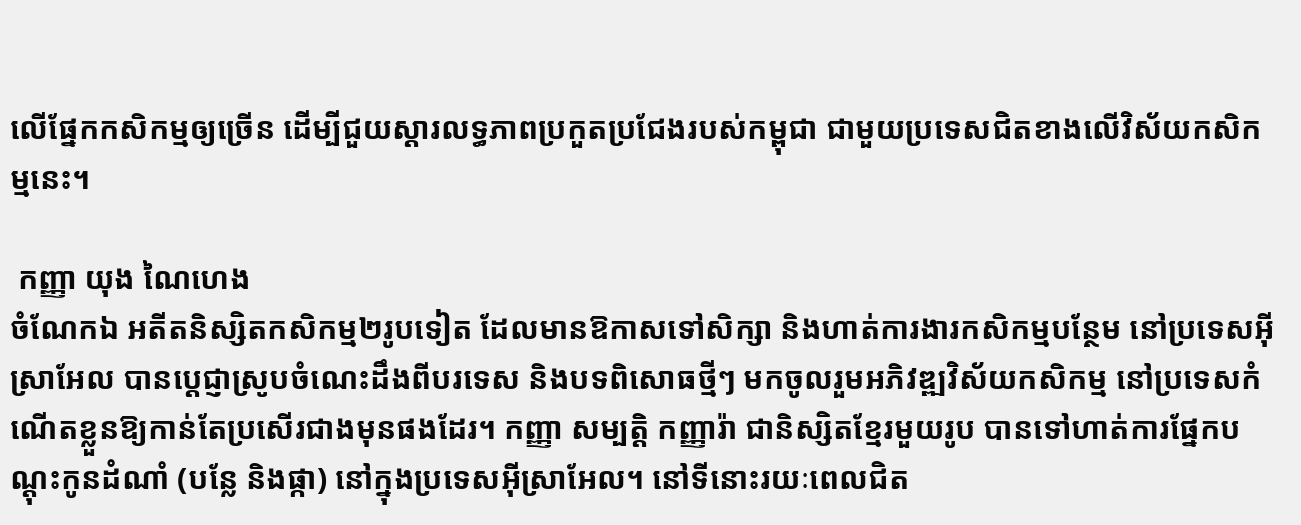លើផ្នែកកសិកម្មឲ្យច្រើន ដើម្បីជួយស្ដារលទ្ធភាពប្រកួតប្រជែងរបស់កម្ពុជា ជាមួយប្រទេសជិតខាងលើវិស័យកសិកម្មនេះ។

 កញ្ញា យុង ណៃហេង
ចំណែកឯ អតីតនិស្សិតកសិកម្ម២រូបទៀត ដែលមានឱកាសទៅសិក្សា និងហាត់ការងារកសិកម្មបន្ថែម នៅប្រទេសអ៊ីស្រាអែល បានប្ដេជ្ញាស្រូបចំណេះដឹងពីបរទេស និងបទពិសោធថ្មីៗ មកចូលរួមអភិវឌ្ឍវិស័យកសិកម្ម នៅប្រទេសកំណើតខ្លួនឱ្យកាន់តែប្រសើរជាងមុនផងដែរ។ កញ្ញា សម្បត្តិ កញ្ញារ៉ា ជានិស្សិតខ្មែរមួយរូប បានទៅហាត់ការផ្នែកបណ្តុះកូនដំណាំ (បន្លែ និងផ្កា) នៅក្នុងប្រទេសអ៊ីស្រាអែល។ នៅទីនោះរយៈពេលជិត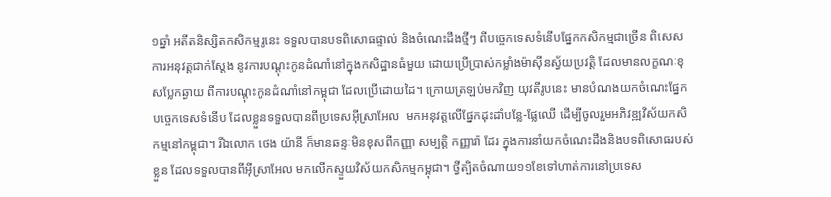១ឆ្នាំ អតីតនិស្សិតកសិកម្មរូនេះ ទទួលបានបទពិសោធផ្ទាល់ និងចំណេះដឹងថ្មីៗ ពីបច្ចេកទេសទំនើបផ្នែកកសិកម្មជាច្រើន ពិសេសការអនុវត្តជាក់ស្តែង នូវការបណ្តុះកូនដំណាំនៅក្នុងកសិដ្ឋានធំមួយ ដោយប្រើប្រាស់កម្លាំងម៉ាស៊ីនស្វ័យប្រវត្តិ ដែលមានលក្ខណៈខុសប្លែកឆ្ងាយ ពីការបណ្តុះកូនដំណាំនៅកម្ពុជា ដែលប្រើដោយដៃ។ ក្រោយត្រឡប់មកវិញ យុវតីរូបនេះ មានបំណងយកចំណេះផ្នែកបច្ចេកទេសទំនើប ដែលខ្លួនទទួលបានពីប្រទេសអ៊ីស្រាអែល  មកអនុវត្តលើផ្នែកដុះដាំបន្លែ-ផ្លែឈើ ដើម្បីចូលរួមអភិវឌ្ឍវិស័យកសិកម្មនៅកម្ពុជា។ រីឯលោក ថេង យ៉ានី ក៏មានឆន្ទៈមិនខុសពីកញ្ញា សម្បត្តិ កញ្ញារ៉ា ដែរ ក្នុងការនាំយកចំណេះដឹងនិងបទពិសោធរបស់ខ្លួន ដែលទទួលបានពីអ៊ីស្រាអែល មកលើកស្ទួយវិស័យកសិកម្មកម្ពុជា។ ថ្វីត្បិតចំណាយ១១ខែទៅហាត់ការនៅប្រទេស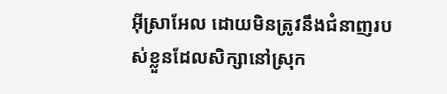អ៊ីស្រាអែល ដោយមិនត្រូវនឹងជំនាញរបស់ខ្លួនដែលសិក្សានៅស្រុក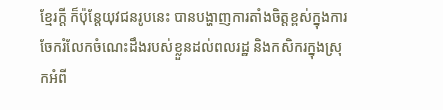ខ្មែរក្តី ក៏ប៉ុន្តែយុវជនរូបនេះ បានបង្ហាញការតាំងចិត្តខ្ពស់ក្នុងការចែករំលែកចំណេះដឹងរបស់ខ្លួនដល់ពលរដ្ឋ និងកសិករក្នុងស្រុកអំពី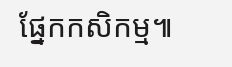ផ្នែកកសិកម្ម៕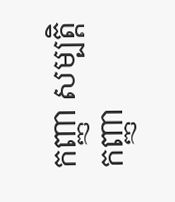កញ្ញា សម្បត្តិ កញ្ញា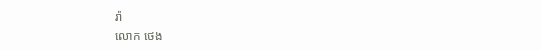រ៉ា
លោក ថេង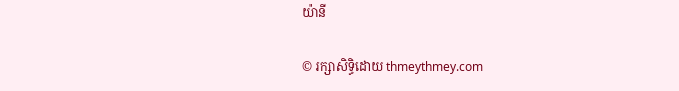យ៉ានី

© រក្សាសិទ្ធិដោយ thmeythmey.com